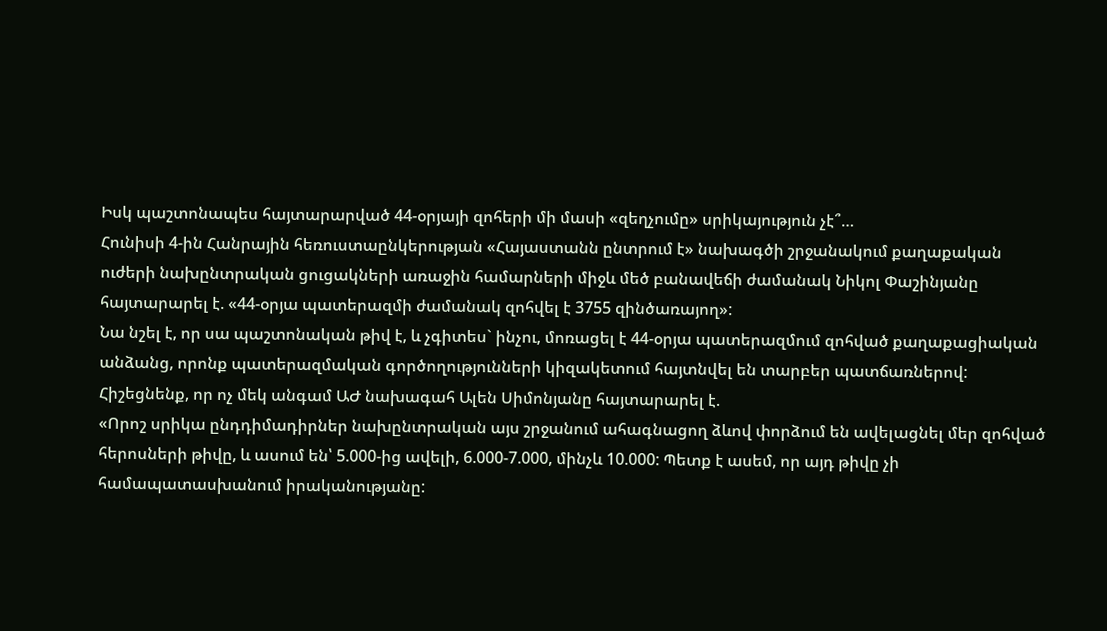Իսկ պաշտոնապես հայտարարված 44-օրյայի զոհերի մի մասի «զեղչումը» սրիկայություն չէ՞…
Հունիսի 4-ին Հանրային հեռուստաընկերության «Հայաստանն ընտրում է» նախագծի շրջանակում քաղաքական ուժերի նախընտրական ցուցակների առաջին համարների միջև մեծ բանավեճի ժամանակ Նիկոլ Փաշինյանը հայտարարել է. «44-օրյա պատերազմի ժամանակ զոհվել է 3755 զինծառայող»:
Նա նշել է, որ սա պաշտոնական թիվ է, և չգիտես` ինչու, մոռացել է 44-օրյա պատերազմում զոհված քաղաքացիական անձանց, որոնք պատերազմական գործողությունների կիզակետում հայտնվել են տարբեր պատճառներով:
Հիշեցնենք, որ ոչ մեկ անգամ ԱԺ նախագահ Ալեն Սիմոնյանը հայտարարել է.
«Որոշ սրիկա ընդդիմադիրներ նախընտրական այս շրջանում ահագնացող ձևով փորձում են ավելացնել մեր զոհված հերոսների թիվը, և ասում են՝ 5.000-ից ավելի, 6.000-7.000, մինչև 10.000: Պետք է ասեմ, որ այդ թիվը չի համապատասխանում իրականությանը: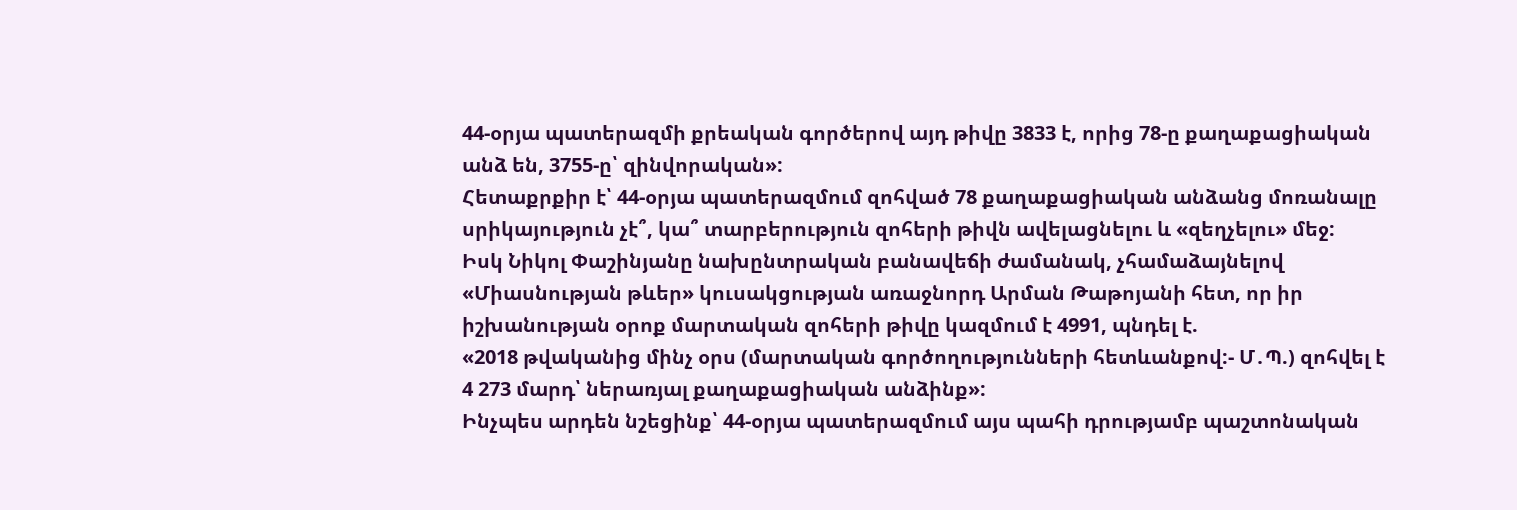44-օրյա պատերազմի քրեական գործերով այդ թիվը 3833 է, որից 78-ը քաղաքացիական անձ են, 3755-ը՝ զինվորական»:
Հետաքրքիր է՝ 44-օրյա պատերազմում զոհված 78 քաղաքացիական անձանց մոռանալը սրիկայություն չէ՞, կա՞ տարբերություն զոհերի թիվն ավելացնելու և «զեղչելու» մեջ:
Իսկ Նիկոլ Փաշինյանը նախընտրական բանավեճի ժամանակ, չհամաձայնելով «Միասնության թևեր» կուսակցության առաջնորդ Արման Թաթոյանի հետ, որ իր իշխանության օրոք մարտական զոհերի թիվը կազմում է 4991, պնդել է.
«2018 թվականից մինչ օրս (մարտական գործողությունների հետևանքով:- Մ․Պ.) զոհվել է
4 273 մարդ՝ ներառյալ քաղաքացիական անձինք»:
Ինչպես արդեն նշեցինք՝ 44-օրյա պատերազմում այս պահի դրությամբ պաշտոնական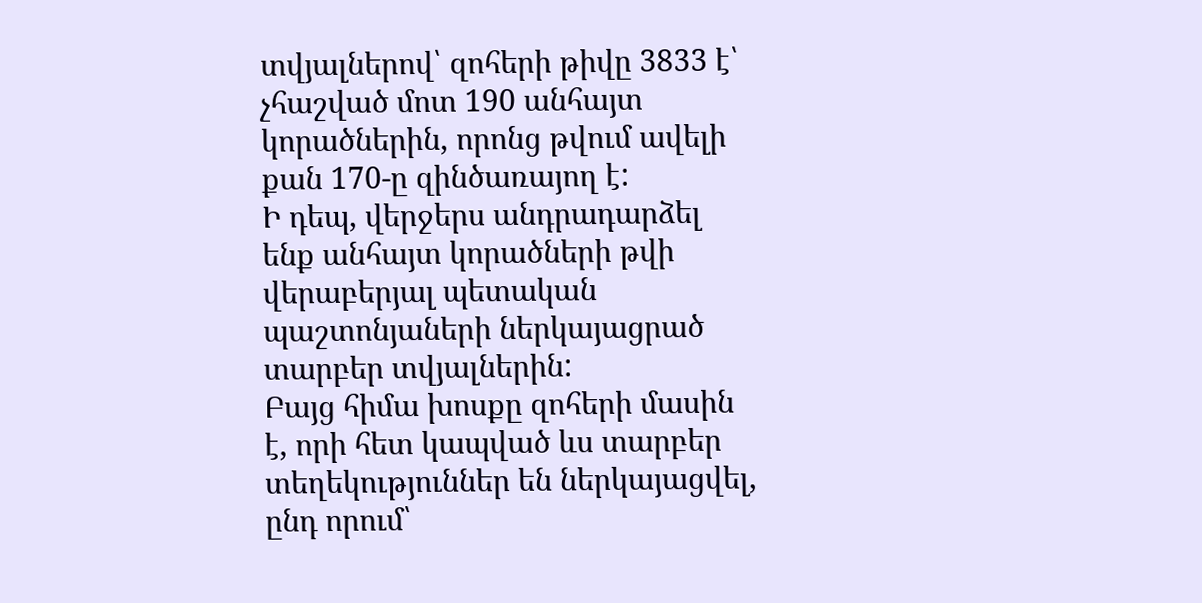տվյալներով՝ զոհերի թիվը 3833 է՝ չհաշված մոտ 190 անհայտ կորածներին, որոնց թվում ավելի քան 170-ը զինծառայող է:
Ի դեպ, վերջերս անդրադարձել ենք անհայտ կորածների թվի վերաբերյալ պետական պաշտոնյաների ներկայացրած տարբեր տվյալներին:
Բայց հիմա խոսքը զոհերի մասին է, որի հետ կապված ևս տարբեր տեղեկություններ են ներկայացվել, ընդ որում՝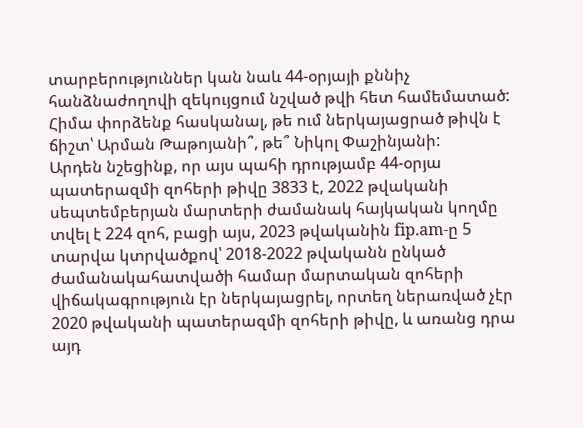տարբերություններ կան նաև 44-օրյայի քննիչ հանձնաժողովի զեկույցում նշված թվի հետ համեմատած:
Հիմա փորձենք հասկանալ, թե ում ներկայացրած թիվն է ճիշտ՝ Արման Թաթոյանի՞, թե՞ Նիկոլ Փաշինյանի:
Արդեն նշեցինք, որ այս պահի դրությամբ 44-օրյա պատերազմի զոհերի թիվը 3833 է, 2022 թվականի սեպտեմբերյան մարտերի ժամանակ հայկական կողմը տվել է 224 զոհ, բացի այս, 2023 թվականին fip.am-ը 5 տարվա կտրվածքով՝ 2018-2022 թվականն ընկած ժամանակահատվածի համար մարտական զոհերի վիճակագրություն էր ներկայացրել, որտեղ ներառված չէր 2020 թվականի պատերազմի զոհերի թիվը, և առանց դրա այդ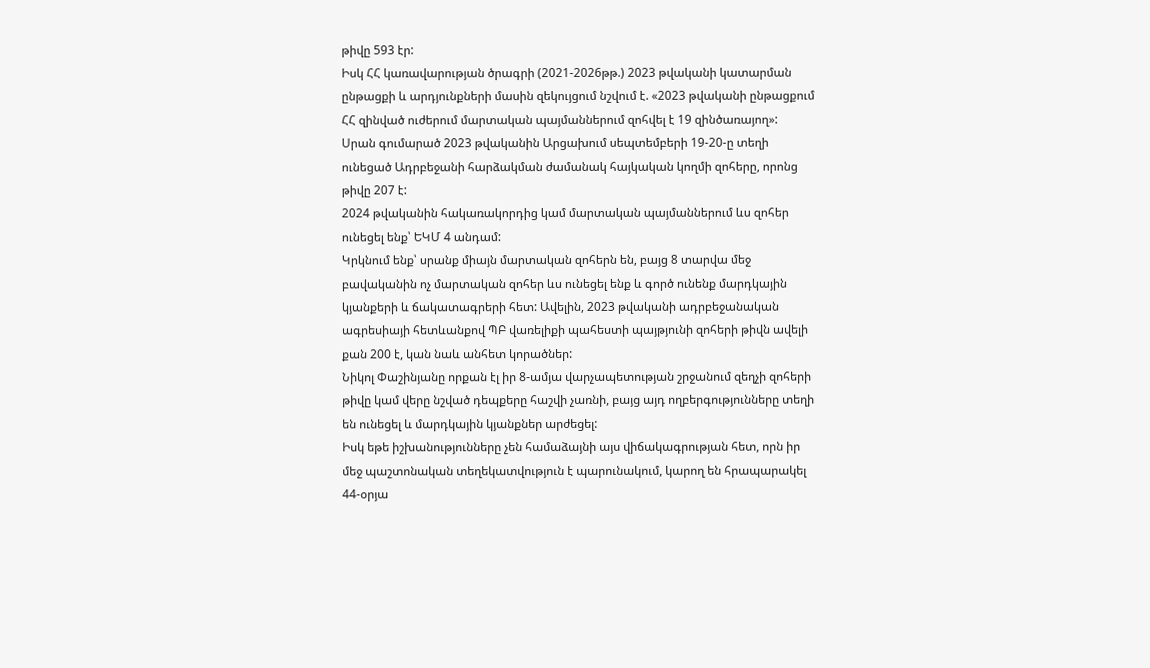թիվը 593 էր:
Իսկ ՀՀ կառավարության ծրագրի (2021-2026թթ.) 2023 թվականի կատարման ընթացքի և արդյունքների մասին զեկույցում նշվում է. «2023 թվականի ընթացքում ՀՀ զինված ուժերում մարտական պայմաններում զոհվել է 19 զինծառայող»:
Սրան գումարած 2023 թվականին Արցախում սեպտեմբերի 19-20-ը տեղի ունեցած Ադրբեջանի հարձակման ժամանակ հայկական կողմի զոհերը, որոնց թիվը 207 է:
2024 թվականին հակառակորդից կամ մարտական պայմաններում ևս զոհեր ունեցել ենք՝ ԵԿՄ 4 անդամ:
Կրկնում ենք՝ սրանք միայն մարտական զոհերն են, բայց 8 տարվա մեջ բավականին ոչ մարտական զոհեր ևս ունեցել ենք և գործ ունենք մարդկային կյանքերի և ճակատագրերի հետ: Ավելին, 2023 թվականի ադրբեջանական ագրեսիայի հետևանքով ՊԲ վառելիքի պահեստի պայթյունի զոհերի թիվն ավելի քան 200 է, կան նաև անհետ կորածներ:
Նիկոլ Փաշինյանը որքան էլ իր 8-ամյա վարչապետության շրջանում զեղչի զոհերի թիվը կամ վերը նշված դեպքերը հաշվի չառնի, բայց այդ ողբերգությունները տեղի են ունեցել և մարդկային կյանքներ արժեցել:
Իսկ եթե իշխանությունները չեն համաձայնի այս վիճակագրության հետ, որն իր մեջ պաշտոնական տեղեկատվություն է պարունակում, կարող են հրապարակել 44-օրյա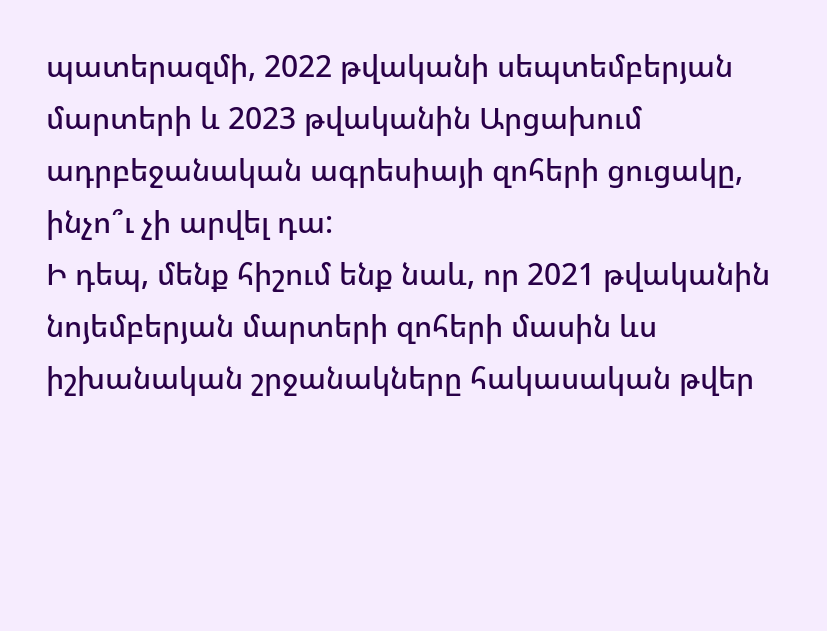պատերազմի, 2022 թվականի սեպտեմբերյան մարտերի և 2023 թվականին Արցախում ադրբեջանական ագրեսիայի զոհերի ցուցակը, ինչո՞ւ չի արվել դա:
Ի դեպ, մենք հիշում ենք նաև, որ 2021 թվականին նոյեմբերյան մարտերի զոհերի մասին ևս իշխանական շրջանակները հակասական թվեր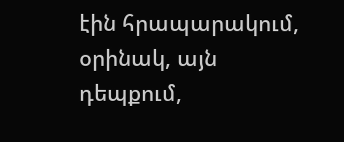էին հրապարակում, օրինակ, այն դեպքում,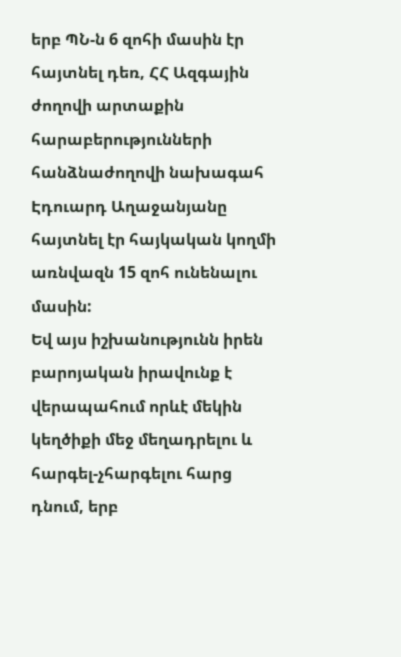երբ ՊՆ-ն 6 զոհի մասին էր հայտնել դեռ, ՀՀ Ազգային ժողովի արտաքին հարաբերությունների հանձնաժողովի նախագահ Էդուարդ Աղաջանյանը հայտնել էր հայկական կողմի առնվազն 15 զոհ ունենալու մասին:
Եվ այս իշխանությունն իրեն բարոյական իրավունք է վերապահում որևէ մեկին կեղծիքի մեջ մեղադրելու և հարգել-չհարգելու հարց դնում, երբ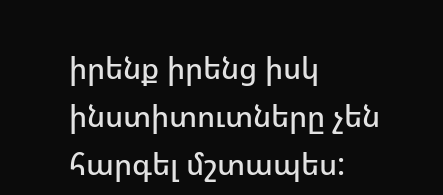իրենք իրենց իսկ ինստիտուտները չեն հարգել մշտապես: